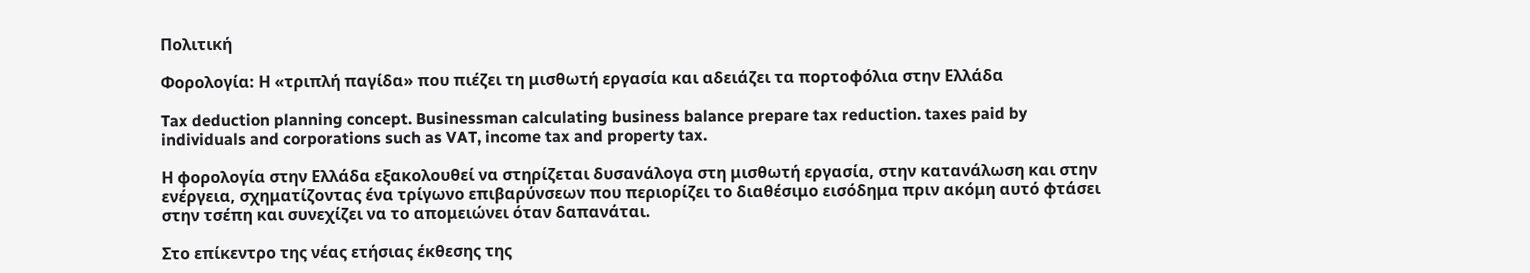Πολιτική

Φορολογία: Η «τριπλή παγίδα» που πιέζει τη μισθωτή εργασία και αδειάζει τα πορτοφόλια στην Ελλάδα

Tax deduction planning concept. Businessman calculating business balance prepare tax reduction. taxes paid by individuals and corporations such as VAT, income tax and property tax.

Η φορολογία στην Ελλάδα εξακολουθεί να στηρίζεται δυσανάλογα στη μισθωτή εργασία, στην κατανάλωση και στην ενέργεια, σχηματίζοντας ένα τρίγωνο επιβαρύνσεων που περιορίζει το διαθέσιμο εισόδημα πριν ακόμη αυτό φτάσει στην τσέπη και συνεχίζει να το απομειώνει όταν δαπανάται.

Στο επίκεντρο της νέας ετήσιας έκθεσης της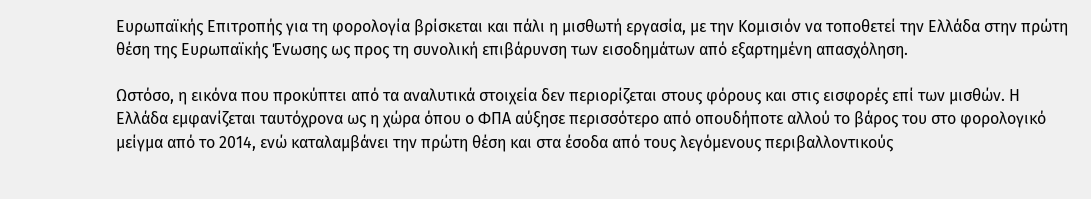Ευρωπαϊκής Επιτροπής για τη φορολογία βρίσκεται και πάλι η μισθωτή εργασία, με την Κομισιόν να τοποθετεί την Ελλάδα στην πρώτη θέση της Ευρωπαϊκής Ένωσης ως προς τη συνολική επιβάρυνση των εισοδημάτων από εξαρτημένη απασχόληση.

Ωστόσο, η εικόνα που προκύπτει από τα αναλυτικά στοιχεία δεν περιορίζεται στους φόρους και στις εισφορές επί των μισθών. Η Ελλάδα εμφανίζεται ταυτόχρονα ως η χώρα όπου ο ΦΠΑ αύξησε περισσότερο από οπουδήποτε αλλού το βάρος του στο φορολογικό μείγμα από το 2014, ενώ καταλαμβάνει την πρώτη θέση και στα έσοδα από τους λεγόμενους περιβαλλοντικούς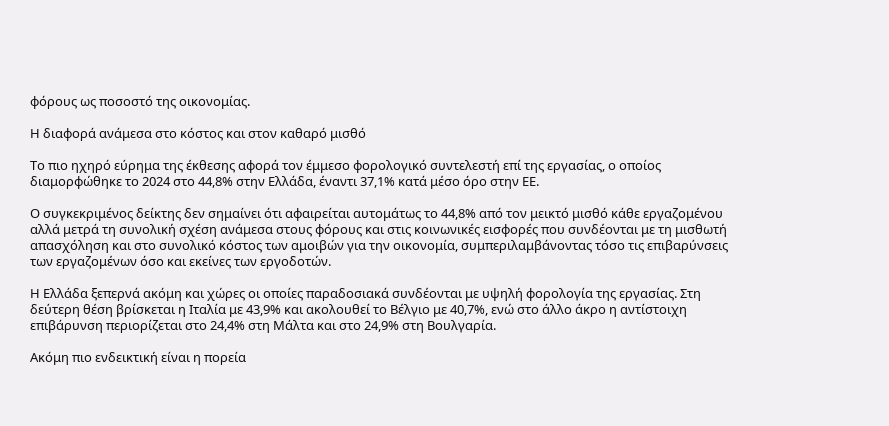φόρους ως ποσοστό της οικονομίας.

Η διαφορά ανάμεσα στο κόστος και στον καθαρό μισθό

Το πιο ηχηρό εύρημα της έκθεσης αφορά τον έμμεσο φορολογικό συντελεστή επί της εργασίας, ο οποίος διαμορφώθηκε το 2024 στο 44,8% στην Ελλάδα, έναντι 37,1% κατά μέσο όρο στην ΕΕ.

Ο συγκεκριμένος δείκτης δεν σημαίνει ότι αφαιρείται αυτομάτως το 44,8% από τον μεικτό μισθό κάθε εργαζομένου αλλά μετρά τη συνολική σχέση ανάμεσα στους φόρους και στις κοινωνικές εισφορές που συνδέονται με τη μισθωτή απασχόληση και στο συνολικό κόστος των αμοιβών για την οικονομία, συμπεριλαμβάνοντας τόσο τις επιβαρύνσεις των εργαζομένων όσο και εκείνες των εργοδοτών.

Η Ελλάδα ξεπερνά ακόμη και χώρες οι οποίες παραδοσιακά συνδέονται με υψηλή φορολογία της εργασίας. Στη δεύτερη θέση βρίσκεται η Ιταλία με 43,9% και ακολουθεί το Βέλγιο με 40,7%, ενώ στο άλλο άκρο η αντίστοιχη επιβάρυνση περιορίζεται στο 24,4% στη Μάλτα και στο 24,9% στη Βουλγαρία.

Ακόμη πιο ενδεικτική είναι η πορεία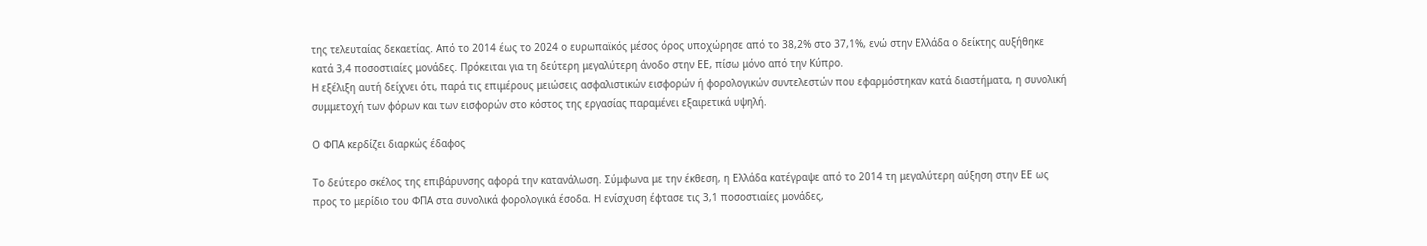της τελευταίας δεκαετίας. Από το 2014 έως το 2024 ο ευρωπαϊκός μέσος όρος υποχώρησε από το 38,2% στο 37,1%, ενώ στην Ελλάδα ο δείκτης αυξήθηκε κατά 3,4 ποσοστιαίες μονάδες. Πρόκειται για τη δεύτερη μεγαλύτερη άνοδο στην ΕΕ, πίσω μόνο από την Κύπρο.
Η εξέλιξη αυτή δείχνει ότι, παρά τις επιμέρους μειώσεις ασφαλιστικών εισφορών ή φορολογικών συντελεστών που εφαρμόστηκαν κατά διαστήματα, η συνολική συμμετοχή των φόρων και των εισφορών στο κόστος της εργασίας παραμένει εξαιρετικά υψηλή.

Ο ΦΠΑ κερδίζει διαρκώς έδαφος

Το δεύτερο σκέλος της επιβάρυνσης αφορά την κατανάλωση. Σύμφωνα με την έκθεση, η Ελλάδα κατέγραψε από το 2014 τη μεγαλύτερη αύξηση στην ΕΕ ως προς το μερίδιο του ΦΠΑ στα συνολικά φορολογικά έσοδα. Η ενίσχυση έφτασε τις 3,1 ποσοστιαίες μονάδες,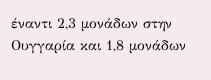έναντι 2,3 μονάδων στην Ουγγαρία και 1,8 μονάδων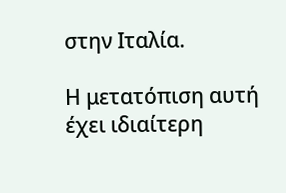στην Ιταλία.

Η μετατόπιση αυτή έχει ιδιαίτερη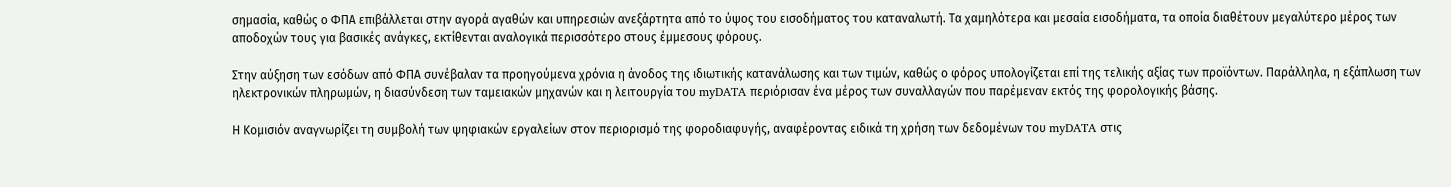σημασία, καθώς ο ΦΠΑ επιβάλλεται στην αγορά αγαθών και υπηρεσιών ανεξάρτητα από το ύψος του εισοδήματος του καταναλωτή. Τα χαμηλότερα και μεσαία εισοδήματα, τα οποία διαθέτουν μεγαλύτερο μέρος των αποδοχών τους για βασικές ανάγκες, εκτίθενται αναλογικά περισσότερο στους έμμεσους φόρους.

Στην αύξηση των εσόδων από ΦΠΑ συνέβαλαν τα προηγούμενα χρόνια η άνοδος της ιδιωτικής κατανάλωσης και των τιμών, καθώς ο φόρος υπολογίζεται επί της τελικής αξίας των προϊόντων. Παράλληλα, η εξάπλωση των ηλεκτρονικών πληρωμών, η διασύνδεση των ταμειακών μηχανών και η λειτουργία του myDATA περιόρισαν ένα μέρος των συναλλαγών που παρέμεναν εκτός της φορολογικής βάσης.

Η Κομισιόν αναγνωρίζει τη συμβολή των ψηφιακών εργαλείων στον περιορισμό της φοροδιαφυγής, αναφέροντας ειδικά τη χρήση των δεδομένων του myDATA στις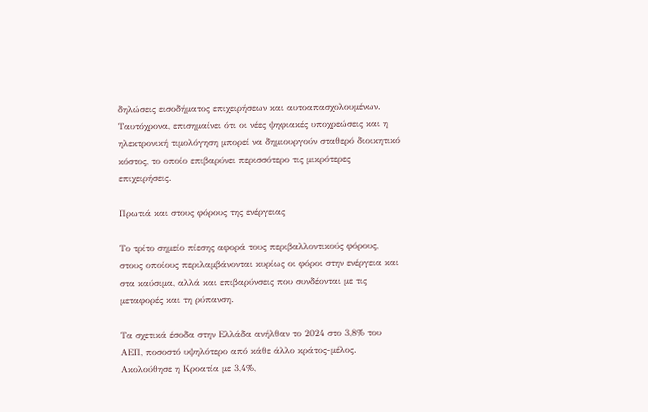δηλώσεις εισοδήματος επιχειρήσεων και αυτοαπασχολουμένων. Ταυτόχρονα, επισημαίνει ότι οι νέες ψηφιακές υποχρεώσεις και η ηλεκτρονική τιμολόγηση μπορεί να δημιουργούν σταθερό διοικητικό κόστος, το οποίο επιβαρύνει περισσότερο τις μικρότερες επιχειρήσεις.

Πρωτιά και στους φόρους της ενέργειας

Το τρίτο σημείο πίεσης αφορά τους περιβαλλοντικούς φόρους, στους οποίους περιλαμβάνονται κυρίως οι φόροι στην ενέργεια και στα καύσιμα, αλλά και επιβαρύνσεις που συνδέονται με τις μεταφορές και τη ρύπανση.

Τα σχετικά έσοδα στην Ελλάδα ανήλθαν το 2024 στο 3,8% του ΑΕΠ, ποσοστό υψηλότερο από κάθε άλλο κράτος-μέλος. Ακολούθησε η Κροατία με 3,4%,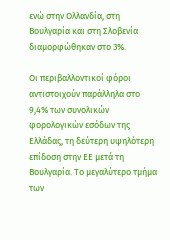ενώ στην Ολλανδία, στη Βουλγαρία και στη Σλοβενία διαμορφώθηκαν στο 3%.

Οι περιβαλλοντικοί φόροι αντιστοιχούν παράλληλα στο 9,4% των συνολικών φορολογικών εσόδων της Ελλάδας, τη δεύτερη υψηλότερη επίδοση στην ΕΕ μετά τη Βουλγαρία. Το μεγαλύτερο τμήμα των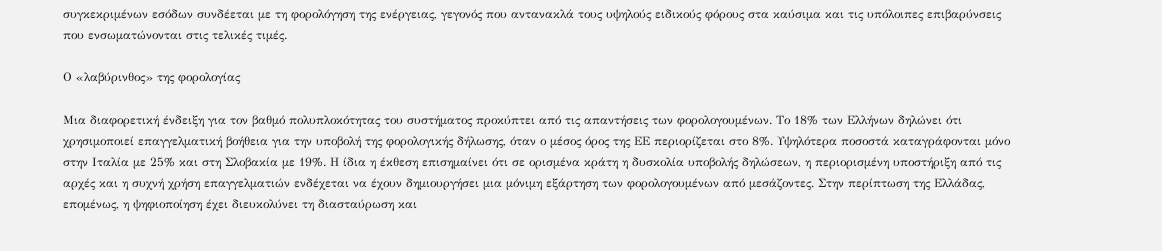συγκεκριμένων εσόδων συνδέεται με τη φορολόγηση της ενέργειας, γεγονός που αντανακλά τους υψηλούς ειδικούς φόρους στα καύσιμα και τις υπόλοιπες επιβαρύνσεις που ενσωματώνονται στις τελικές τιμές.

Ο «λαβύρινθος» της φορολογίας

Μια διαφορετική ένδειξη για τον βαθμό πολυπλοκότητας του συστήματος προκύπτει από τις απαντήσεις των φορολογουμένων. Το 18% των Ελλήνων δηλώνει ότι χρησιμοποιεί επαγγελματική βοήθεια για την υποβολή της φορολογικής δήλωσης, όταν ο μέσος όρος της ΕΕ περιορίζεται στο 8%. Υψηλότερα ποσοστά καταγράφονται μόνο στην Ιταλία με 25% και στη Σλοβακία με 19%. Η ίδια η έκθεση επισημαίνει ότι σε ορισμένα κράτη η δυσκολία υποβολής δηλώσεων, η περιορισμένη υποστήριξη από τις αρχές και η συχνή χρήση επαγγελματιών ενδέχεται να έχουν δημιουργήσει μια μόνιμη εξάρτηση των φορολογουμένων από μεσάζοντες. Στην περίπτωση της Ελλάδας, επομένως, η ψηφιοποίηση έχει διευκολύνει τη διασταύρωση και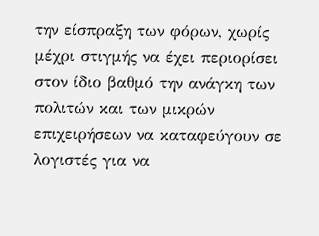την είσπραξη των φόρων, χωρίς μέχρι στιγμής να έχει περιορίσει στον ίδιο βαθμό την ανάγκη των πολιτών και των μικρών επιχειρήσεων να καταφεύγουν σε λογιστές για να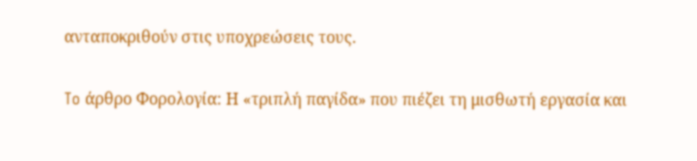ανταποκριθούν στις υποχρεώσεις τους.

To άρθρο Φορολογία: Η «τριπλή παγίδα» που πιέζει τη μισθωτή εργασία και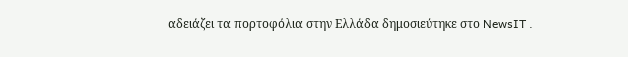αδειάζει τα πορτοφόλια στην Ελλάδα δημοσιεύτηκε στο NewsIT .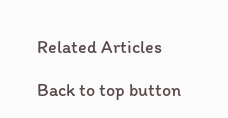Related Articles

Back to top button